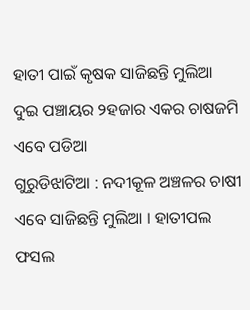ହାତୀ ପାଇଁ କୃଷକ ସାଜିଛନ୍ତି ମୁଲିଆ
ଦୁଇ ପଞ୍ଚାୟର ୨ହଜାର ଏକର ଚାଷଜମି ଏବେ ପଡିଆ
ଗୁରୁଡିଝାଟିଆ : ନଦୀକୂଳ ଅଞ୍ଚଳର ଚାଷୀ ଏବେ ସାଜିଛନ୍ତି ମୁଲିଆ । ହାତୀପଲ ଫସଲ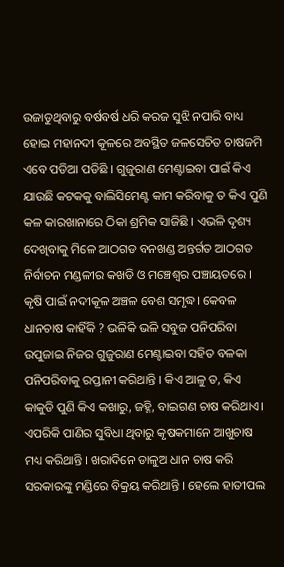ଉଜାଡୁଥିବାରୁ ବର୍ଷବର୍ଷ ଧରି କରଜ ସୁଝି ନପାରି ବାଧ୍ୟ ହୋଇ ମହାନଦୀ କୂଳରେ ଅବସ୍ଥିତ ଜଳସେଚିତ ଚାଷଜମି ଏବେ ପଡିଆ ପଡିଛି । ଗୁଜୁରାଣ ମେଣ୍ଟାଇବା ପାଇଁ କିଏ ଯାଉଛି କଟକକୁ ବାଲିସିମେଣ୍ଟ କାମ କରିବାକୁ ତ କିଏ ପୁଣି କଳ କାରଖାନାରେ ଠିକା ଶ୍ରମିକ ସାଜିଛି । ଏଭଳି ଦୃଶ୍ୟ ଦେଖିବାକୁ ମିଳେ ଆଠଗଡ ବନଖଣ୍ଡ ଅନ୍ତର୍ଗତ ଆଠଗଡ ନିର୍ବାଚନ ମଣ୍ଡଳୀର କଖଡି ଓ ମଞ୍ଚେଶ୍ୱର ପଞ୍ଚାୟତରେ । କୃଷି ପାଇଁ ନଦୀକୂଳ ଅଞ୍ଚଳ ବେଶ ସମୃଦ୍ଧ। କେବଳ ଧାନଚାଷ କାହିଁକି ? ଭଳିକି ଭଳି ସବୁଜ ପନିପରିବା ଉପୁଜାଇ ନିଜର ଗୁଜୁରାଣ ମେଣ୍ଟାଇବା ସହିତ ବଳକା ପନିପରିବାକୁ ରପ୍ତାନୀ କରିଥାନ୍ତି । କିଏ ଆଳୁ ତ, କିଏ କାକୁଡି ପୁଣି କିଏ କଖାରୁ, ଜହ୍ନି, ବାଇଗଣ ଚାଷ କରିଥାଏ। ଏପରିକି ପାଣିର ସୁବିଧା ଥିବାରୁ କୃଷକମାନେ ଆଖୁଚାଷ ମଧ୍ୟ କରିଥାନ୍ତି । ଖରାଦିନେ ଡାଳୁଅ ଧାନ ଚାଷ କରି ସରକାରଙ୍କୁ ମଣ୍ଡିରେ ବିକ୍ରୟ କରିଥାନ୍ତି । ହେଲେ ହାତୀପଲ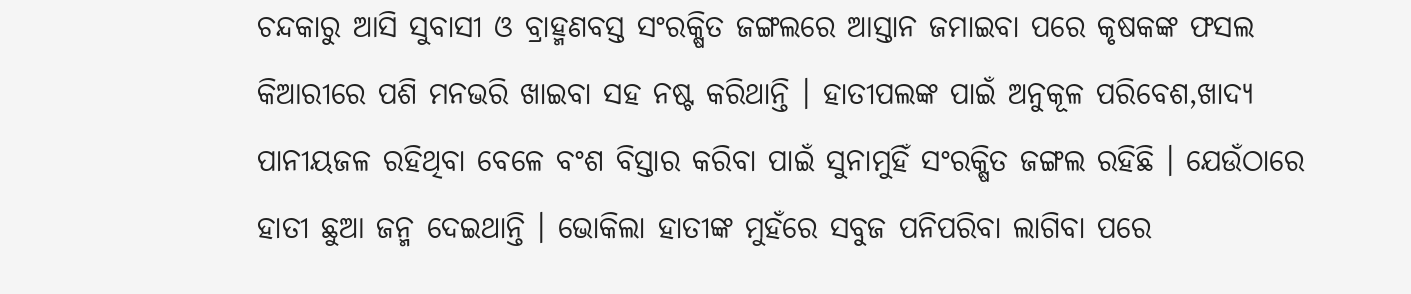ଚନ୍ଦକାରୁ ଆସି ସୁବାସୀ ଓ ବ୍ରାହ୍ମଣବସ୍ତ ସଂରକ୍ଷିତ ଜଙ୍ଗଲରେ ଆସ୍ତାନ ଜମାଇବା ପରେ କୃଷକଙ୍କ ଫସଲ କିଆରୀରେ ପଶି ମନଭରି ଖାଇବା ସହ ନଷ୍ଟ କରିଥାନ୍ତି । ହାତୀପଲଙ୍କ ପାଇଁ ଅନୁକୂଳ ପରିବେଶ,ଖାଦ୍ୟ ପାନୀୟଜଳ ରହିଥିବା ବେଳେ ବଂଶ ବିସ୍ତାର କରିବା ପାଇଁ ସୁନାମୁହିଁ ସଂରକ୍ଷିତ ଜଙ୍ଗଲ ରହିଛି । ଯେଉଁଠାରେ ହାତୀ ଛୁଆ ଜନ୍ମ ଦେଇଥାନ୍ତି । ଭୋକିଲା ହାତୀଙ୍କ ମୁହଁରେ ସବୁଜ ପନିପରିବା ଲାଗିବା ପରେ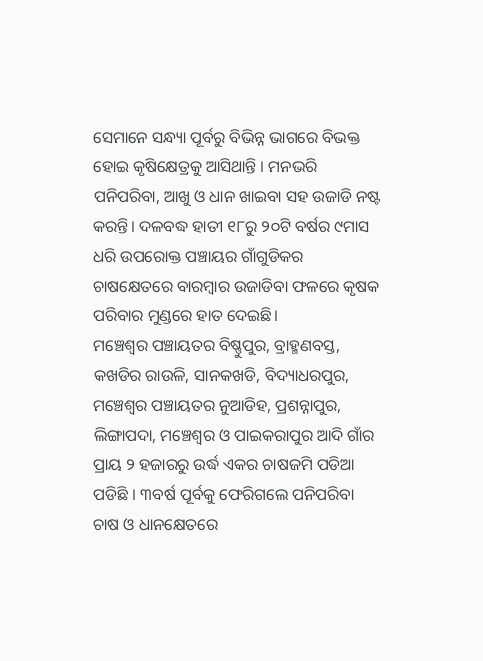ସେମାନେ ସନ୍ଧ୍ୟା ପୂର୍ବରୁ ବିଭିନ୍ନ ଭାଗରେ ବିଭକ୍ତ ହୋଇ କୃଷିକ୍ଷେତ୍ରକୁ ଆସିଥାନ୍ତି । ମନଭରି ପନିପରିବା, ଆଖୁ ଓ ଧାନ ଖାଇବା ସହ ଉଜାଡି ନଷ୍ଟ କରନ୍ତି। ଦଳବଦ୍ଧ ହାତୀ ୧୮ରୁ ୨୦ଟି ବର୍ଷର ୯ମାସ ଧରି ଉପରୋକ୍ତ ପଞ୍ଚାୟର ଗାଁଗୁଡିକର ଚାଷକ୍ଷେତରେ ବାରମ୍ବାର ଉଜାଡିବା ଫଳରେ କୃଷକ ପରିବାର ମୁଣ୍ଡରେ ହାତ ଦେଇଛି।
ମଞ୍ଚେଶ୍ୱର ପଞ୍ଚାୟତର ବିଷ୍ଣୁପୁର, ବ୍ରାହ୍ମଣବସ୍ତ, କଖଡିର ରାଉଳି, ସାନକଖଡି, ବିଦ୍ୟାଧରପୁର, ମଞ୍ଚେଶ୍ୱର ପଞ୍ଚାୟତର ନୁଆଡିହ, ପ୍ରଶନ୍ନାପୁର, ଲିଙ୍ଗାପଦା, ମଞ୍ଚେଶ୍ୱର ଓ ପାଇକରାପୁର ଆଦି ଗାଁର ପ୍ରାୟ ୨ ହଜାରରୁ ଉର୍ଦ୍ଧ ଏକର ଚାଷଜମି ପଡିଆ ପଡିଛି । ୩ବର୍ଷ ପୂର୍ବକୁ ଫେରିଗଲେ ପନିପରିବା ଚାଷ ଓ ଧାନକ୍ଷେତରେ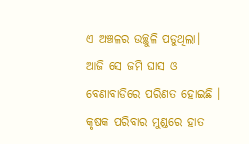ଏ ଅଞ୍ଚଳର ଉଚ୍ଛୁଳି ପଡୁଥିଲା। ଆଜି ସେ ଜମି ଘାସ ଓ ବେଣାବାଡିରେ ପରିଣତ ହୋଇଛି । କୃଷକ ପରିବାର ମୁଣ୍ଡରେ ହାତ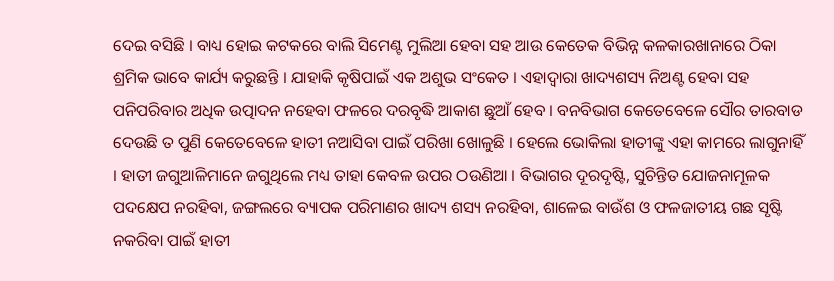ଦେଇ ବସିଛି । ବାଧ୍ୟ ହୋଇ କଟକରେ ବାଲି ସିମେଣ୍ଟ ମୁଲିଆ ହେବା ସହ ଆଉ କେତେକ ବିଭିନ୍ନ କଳକାରଖାନାରେ ଠିକା ଶ୍ରମିକ ଭାବେ କାର୍ଯ୍ୟ କରୁଛନ୍ତି । ଯାହାକି କୃଷିପାଇଁ ଏକ ଅଶୁଭ ସଂକେତ । ଏହାଦ୍ୱାରା ଖାଦ୍ୟଶସ୍ୟ ନିଅଣ୍ଟ ହେବା ସହ ପନିପରିବାର ଅଧିକ ଉତ୍ପାଦନ ନହେବା ଫଳରେ ଦରବୃଦ୍ଧି ଆକାଶ ଛୁଆଁ ହେବ । ବନବିଭାଗ କେତେବେଳେ ସୌର ତାରବାଡ ଦେଉଛି ତ ପୁଣି କେତେବେଳେ ହାତୀ ନଆସିବା ପାଇଁ ପରିଖା ଖୋଳୁଛି । ହେଲେ ଭୋକିଲା ହାତୀଙ୍କୁ ଏହା କାମରେ ଲାଗୁନାହିଁ । ହାତୀ ଜଗୁଆଳିମାନେ ଜଗୁଥିଲେ ମଧ୍ୟ ତାହା କେବଳ ଉପର ଠଉଣିଆ । ବିଭାଗର ଦୂରଦୃଷ୍ଟି, ସୁଚିନ୍ତିତ ଯୋଜନାମୂଳକ ପଦକ୍ଷେପ ନରହିବା, ଜଙ୍ଗଲରେ ବ୍ୟାପକ ପରିମାଣର ଖାଦ୍ୟ ଶସ୍ୟ ନରହିବା, ଶାଳେଇ ବାଉଁଶ ଓ ଫଳଜାତୀୟ ଗଛ ସୃଷ୍ଟି ନକରିବା ପାଇଁ ହାତୀ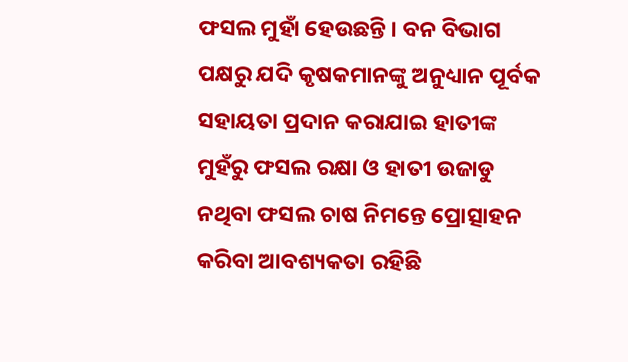ଫସଲ ମୁହାଁ ହେଉଛନ୍ତି । ବନ ବିଭାଗ ପକ୍ଷରୁ ଯଦି କୃଷକମାନଙ୍କୁ ଅନୁଧ୍ୟାନ ପୂର୍ବକ ସହାୟତା ପ୍ରଦାନ କରାଯାଇ ହାତୀଙ୍କ ମୁହଁରୁ ଫସଲ ରକ୍ଷା ଓ ହାତୀ ଉଜାଡୁ ନଥିବା ଫସଲ ଚାଷ ନିମନ୍ତେ ପ୍ରୋତ୍ସାହନ କରିବା ଆବଶ୍ୟକତା ରହିଛି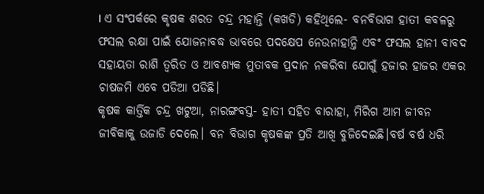। ଏ ସଂପର୍କରେ କୃଷକ ଶରତ ଚନ୍ଦ୍ର ମହାନ୍ତି (କଖଡି) କହିଥିଲେ- ବନବିଭାଗ ହାତୀ କବଳରୁ ଫସଲ ରକ୍ଷା ପାଇଁ ଯୋଜନାବଦ୍ଧ ଭାବରେ ପଦକ୍ଷେପ ନେଉନାହାନ୍ତି ଏବଂ ଫସଲ ହାନୀ ବାବଦ ସହାୟତା ରାଶି ତ୍ୱରିତ ଓ ଆବଶ୍ୟକ ମୁତାବକ ପ୍ରଦାନ ନକରିବା ଯୋଗୁଁ ହଜାର ହାଜର ଏକର ଚାଷଜମି ଏବେ ପଡିଆ ପଡିଛି।
କୃଷକ କାର୍ତ୍ତିକ ଚନ୍ଦ୍ର ଖଟୁଆ, ନାରଙ୍ଗବସ୍ତ- ହାତୀ ସହିତ ବାରାହା, ମିରିଗ ଆମ ଜୀବନ ଜୀବିକାକୁ ଉଜାଡି ଦେଲେ। ବନ ବିଭାଗ କୃଷକଙ୍କ ପ୍ରତି ଆଖି ବୁଜିଦେଇଛି।ବର୍ଷ ବର୍ଷ ଧରି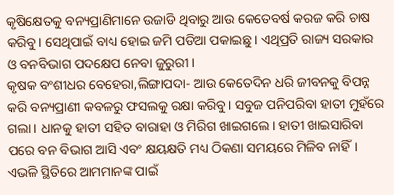କୃଷିକ୍ଷେତକୁ ବନ୍ୟପ୍ରାଣିମାନେ ଉଜାଡି ଥିବାରୁ ଆଉ କେତେବର୍ଷ କରଜ କରି ଚାଷ କରିବୁ। ସେଥିପାଇଁ ବାଧ୍ୟ ହୋଇ ଜମି ପଡିଆ ପକାଇଛୁ । ଏଥିପ୍ରତି ରାଜ୍ୟ ସରକାର ଓ ବନବିଭାଗ ପଦକ୍ଷେପ ନେବା ଜୁରୁରୀ।
କୃଷକ ବଂଶୀଧର ବେହେରା,ଲିଙ୍ଗାପଦା- ଆଉ କେତେଦିନ ଧରି ଜୀବନକୁ ବିପନ୍ନ କରି ବନ୍ୟପ୍ରାଣୀ କବଳରୁ ଫସଲକୁ ରକ୍ଷା କରିବୁ। ସବୁଜ ପନିପରିବା ହାତୀ ମୁହଁରେ ଗଲା। ଧାନକୁ ହାତୀ ସହିତ ବାରାହା ଓ ମିରିଗ ଖାଇଗଲେ। ହାତୀ ଖାଇସାରିବା ପରେ ବନ ବିଭାଗ ଆସି ଏବଂ କ୍ଷୟକ୍ଷତି ମଧ୍ୟ ଠିକଣା ସମୟରେ ମିଳିବ ନାହିଁ। ଏଭଳି ସ୍ଥିତିରେ ଆମମାନଙ୍କ ପାଇଁ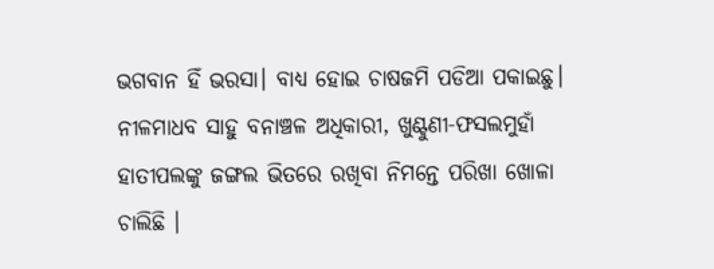ଭଗବାନ ହିଁ ଭରସା। ବାଧ୍ୟ ହୋଇ ଚାଷଜମି ପଡିଆ ପକାଇଛୁ।
ନୀଳମାଧବ ସାହୁ ବନାଞ୍ଚଳ ଅଧିକାରୀ, ଖୁଣ୍ଟୁଣୀ-ଫସଲମୁହାଁ ହାତୀପଲଙ୍କୁ ଜଙ୍ଗଲ ଭିତରେ ରଖିବା ନିମନ୍ତେ ପରିଖା ଖୋଳା ଚାଲିଛି ।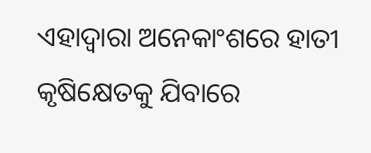ଏହାଦ୍ୱାରା ଅନେକାଂଶରେ ହାତୀ କୃଷିକ୍ଷେତକୁ ଯିବାରେ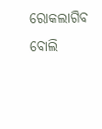ରୋକଲାଗିବ ବୋଲି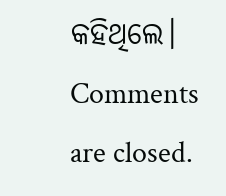କହିଥିଲେ।
Comments are closed.